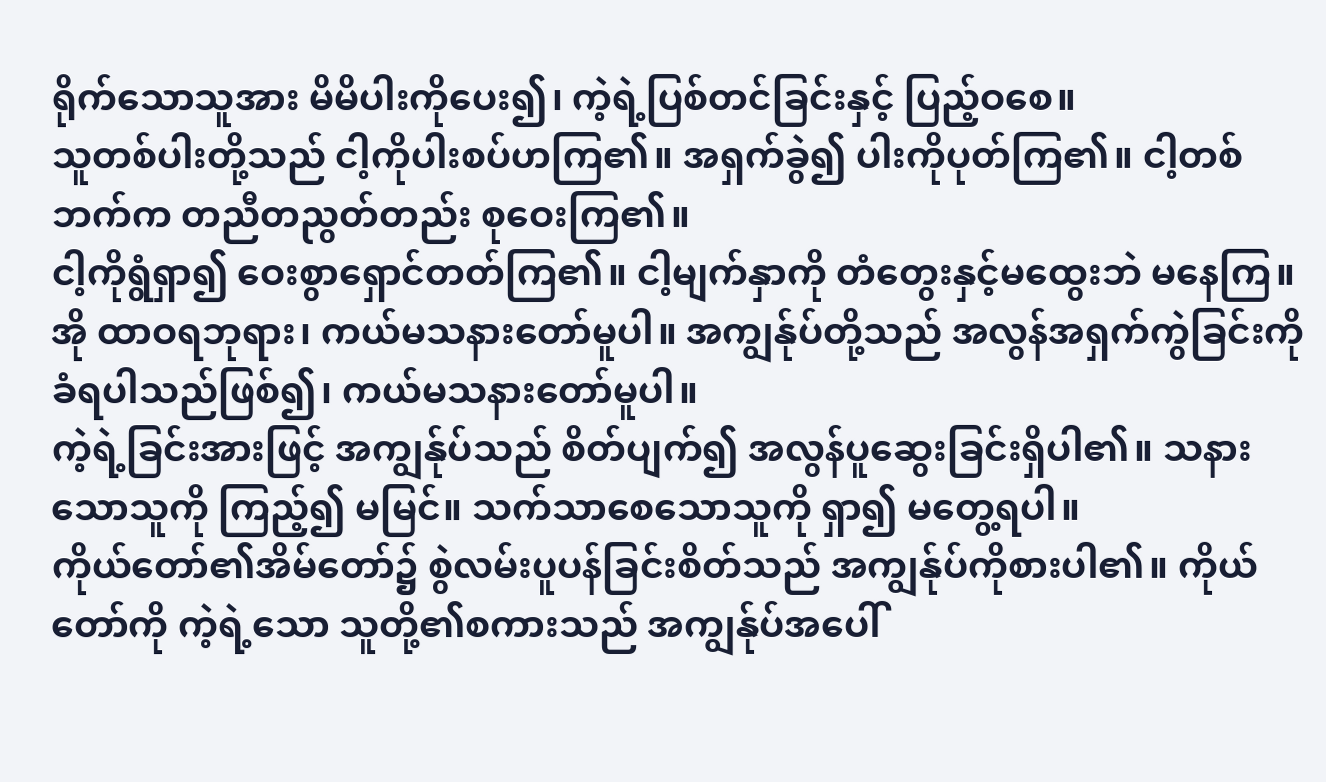ရိုက်သောသူအား မိမိပါးကိုပေး၍၊ ကဲ့ရဲ့ပြစ်တင်ခြင်းနှင့် ပြည့်ဝစေ။
သူတစ်ပါးတို့သည် ငါ့ကိုပါးစပ်ဟကြ၏။ အရှက်ခွဲ၍ ပါးကိုပုတ်ကြ၏။ ငါ့တစ်ဘက်က တညီတညွတ်တည်း စုဝေးကြ၏။
ငါ့ကိုရွံရှာ၍ ဝေးစွာရှောင်တတ်ကြ၏။ ငါ့မျက်နှာကို တံတွေးနှင့်မထွေးဘဲ မနေကြ။
အို ထာဝရဘုရား၊ ကယ်မသနားတော်မူပါ။ အကျွန်ုပ်တို့သည် အလွန်အရှက်ကွဲခြင်းကို ခံရပါသည်ဖြစ်၍၊ ကယ်မသနားတော်မူပါ။
ကဲ့ရဲ့ခြင်းအားဖြင့် အကျွန်ုပ်သည် စိတ်ပျက်၍ အလွန်ပူဆွေးခြင်းရှိပါ၏။ သနားသောသူကို ကြည့်၍ မမြင်။ သက်သာစေသောသူကို ရှာ၍ မတွေ့ရပါ။
ကိုယ်တော်၏အိမ်တော်၌ စွဲလမ်းပူပန်ခြင်းစိတ်သည် အကျွန်ုပ်ကိုစားပါ၏။ ကိုယ်တော်ကို ကဲ့ရဲ့သော သူတို့၏စကားသည် အကျွန်ုပ်အပေါ်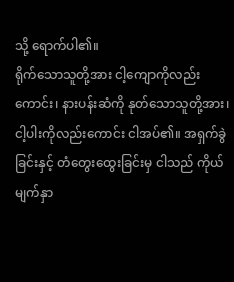သို့ ရောက်ပါ၏။
ရိုက်သောသူတို့အား ငါ့ကျောကိုလည်းကောင်း၊ နားပန်းဆံကို နုတ်သောသူတို့အား၊ ငါ့ပါးကိုလည်းကောင်း ငါအပ်၏။ အရှက်ခွဲခြင်းနှင့် တံတွေးထွေးခြင်းမှ ငါသည် ကိုယ်မျက်နှာ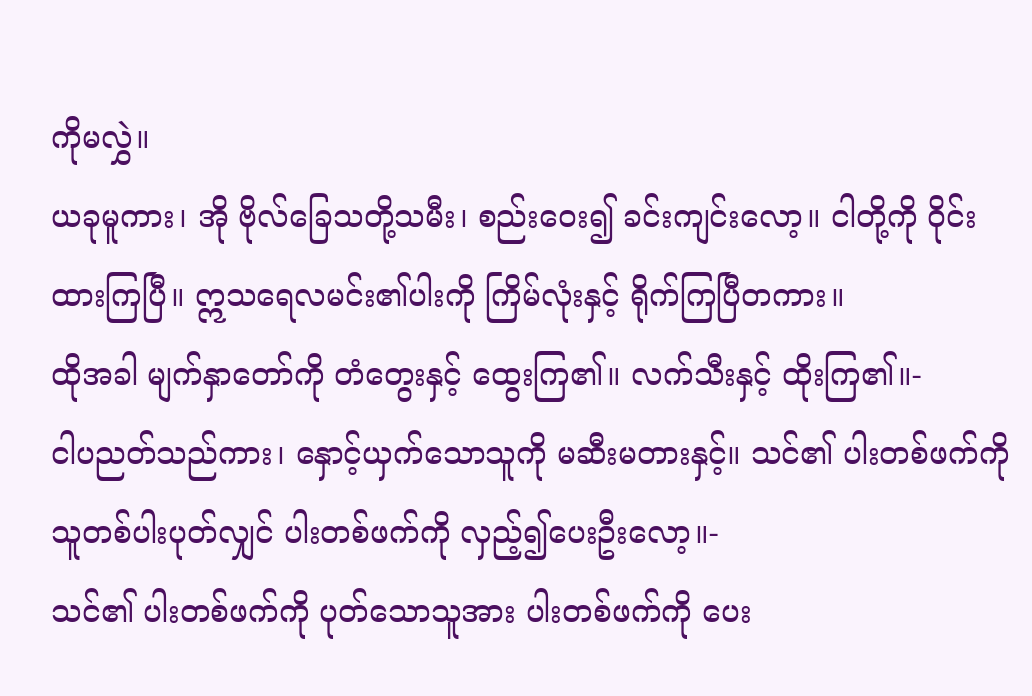ကိုမလွှဲ။
ယခုမူကား၊ အို ဗိုလ်ခြေသတို့သမီး၊ စည်းဝေး၍ ခင်းကျင်းလော့။ ငါတို့ကို ဝိုင်းထားကြပြီ။ ဣသရေလမင်း၏ပါးကို ကြိမ်လုံးနှင့် ရိုက်ကြပြီတကား။
ထိုအခါ မျက်နှာတော်ကို တံတွေးနှင့် ထွေးကြ၏။ လက်သီးနှင့် ထိုးကြ၏။-
ငါပညတ်သည်ကား၊ နှောင့်ယှက်သောသူကို မဆီးမတားနှင့်။ သင်၏ ပါးတစ်ဖက်ကို သူတစ်ပါးပုတ်လျှင် ပါးတစ်ဖက်ကို လှည့်၍ပေးဦးလော့။-
သင်၏ ပါးတစ်ဖက်ကို ပုတ်သောသူအား ပါးတစ်ဖက်ကို ပေး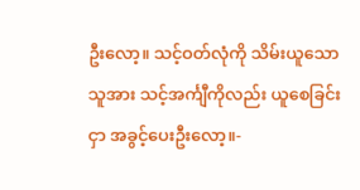ဦးလော့။ သင့်ဝတ်လုံကို သိမ်းယူသော သူအား သင့်အင်္ကျီကိုလည်း ယူစေခြင်းငှာ အခွင့်ပေးဦးလော့။-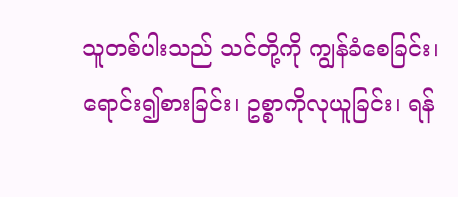သူတစ်ပါးသည် သင်တို့ကို ကျွန်ခံစေခြင်း၊ ရောင်း၍စားခြင်း၊ ဥစ္စာကိုလုယူခြင်း၊ ရန်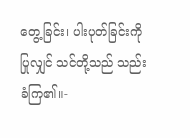တွေ့ခြင်း၊ ပါးပုတ်ခြင်းကိုပြုလျှင် သင်တို့သည် သည်းခံကြ၏။-